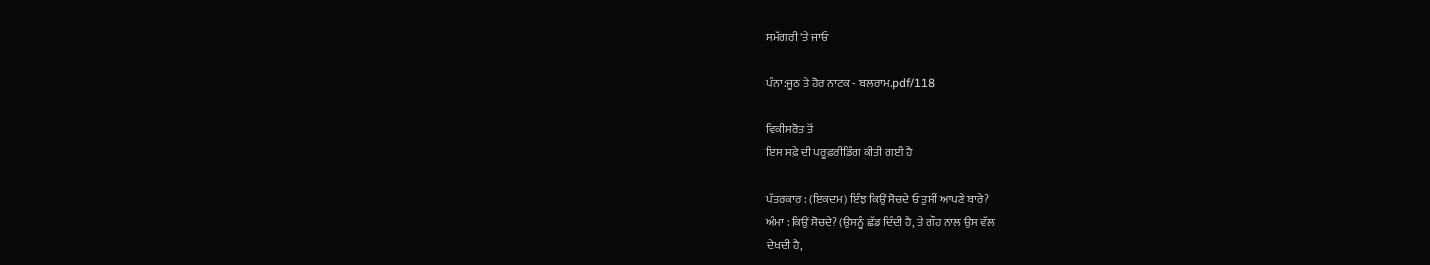ਸਮੱਗਰੀ 'ਤੇ ਜਾਓ

ਪੰਨਾ:ਜੂਠ ਤੇ ਹੋਰ ਨਾਟਕ - ਬਲਰਾਮ.pdf/118

ਵਿਕੀਸਰੋਤ ਤੋਂ
ਇਸ ਸਫ਼ੇ ਦੀ ਪਰੂਫ਼ਰੀਡਿੰਗ ਕੀਤੀ ਗਈ ਹੈ

ਪੱਤਰਕਾਰ : (ਇਕਦਮ) ਇੰਝ ਕਿਉਂ ਸੋਚਦੇ ਓ ਤੁਸੀਂ ਆਪਣੇ ਬਾਰੇ?
ਅੰਮਾ : ਕਿਉਂ ਸੋਚਦੇ? (ਉਸਨੂੰ ਛੱਡ ਦਿੰਦੀ ਹੈ, ਤੇ ਗੌਹ ਨਾਲ ਉਸ ਵੱਲ
ਦੇਖਦੀ ਹੈ,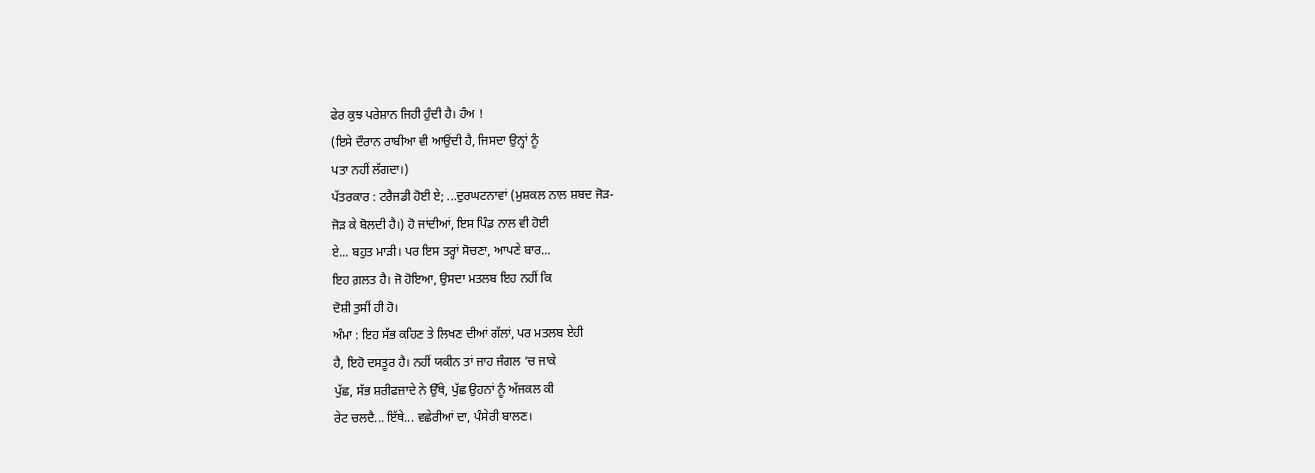ਫੇਰ ਕੁਝ ਪਰੇਸ਼ਾਨ ਜਿਹੀ ਹੁੰਦੀ ਹੈ। ਹੰਅ !
(ਇਸੇ ਦੌਰਾਨ ਰਾਬੀਆ ਵੀ ਆਉਂਦੀ ਹੈ, ਜਿਸਦਾ ਉਨ੍ਹਾਂ ਨੂੰ
ਪਤਾ ਨਹੀਂ ਲੱਗਦਾ।)
ਪੱਤਰਕਾਰ : ਟਰੈਜਡੀ ਹੋਈ ਏ; ...ਦੁਰਘਟਨਾਵਾਂ (ਮੁਸ਼ਕਲ ਨਾਲ ਸ਼ਬਦ ਜੋੜ-
ਜੋੜ ਕੇ ਬੋਲਦੀ ਹੈ।) ਹੋ ਜਾਂਦੀਆਂ, ਇਸ ਪਿੰਡ ਨਾਲ ਵੀ ਹੋਈ
ਏ... ਬਹੁਤ ਮਾੜੀ। ਪਰ ਇਸ ਤਰ੍ਹਾਂ ਸੋਚਣਾ, ਆਪਣੇ ਬਾਰ...
ਇਹ ਗ਼ਲਤ ਹੈ। ਜੋ ਹੋਇਆ, ਉਸਦਾ ਮਤਲਬ ਇਹ ਨਹੀਂ ਕਿ
ਦੋਸ਼ੀ ਤੁਸੀਂ ਹੀ ਹੋ।
ਅੰਮਾ : ਇਹ ਸੱਭ ਕਹਿਣ ਤੇ ਲਿਖਣ ਦੀਆਂ ਗੱਲਾਂ, ਪਰ ਮਤਲਬ ਏਹੀ
ਹੈ, ਇਹੋ ਦਸਤੂਰ ਹੈ। ਨਹੀਂ ਯਕੀਨ ਤਾਂ ਜਾਹ ਜੰਗਲ ’ਚ ਜਾਕੇ
ਪੁੱਛ, ਸੱਭ ਸ਼ਰੀਫਜ਼ਾਦੇ ਨੇ ਉੱਥੇ, ਪੁੱਛ ਉਹਨਾਂ ਨੂੰ ਅੱਜਕਲ ਕੀ
ਰੇਟ ਚਲਦੈ... ਇੱਥੇ... ਵਛੇਰੀਆਂ ਦਾ, ਪੰਸੇਰੀ ਬਾਲਣ।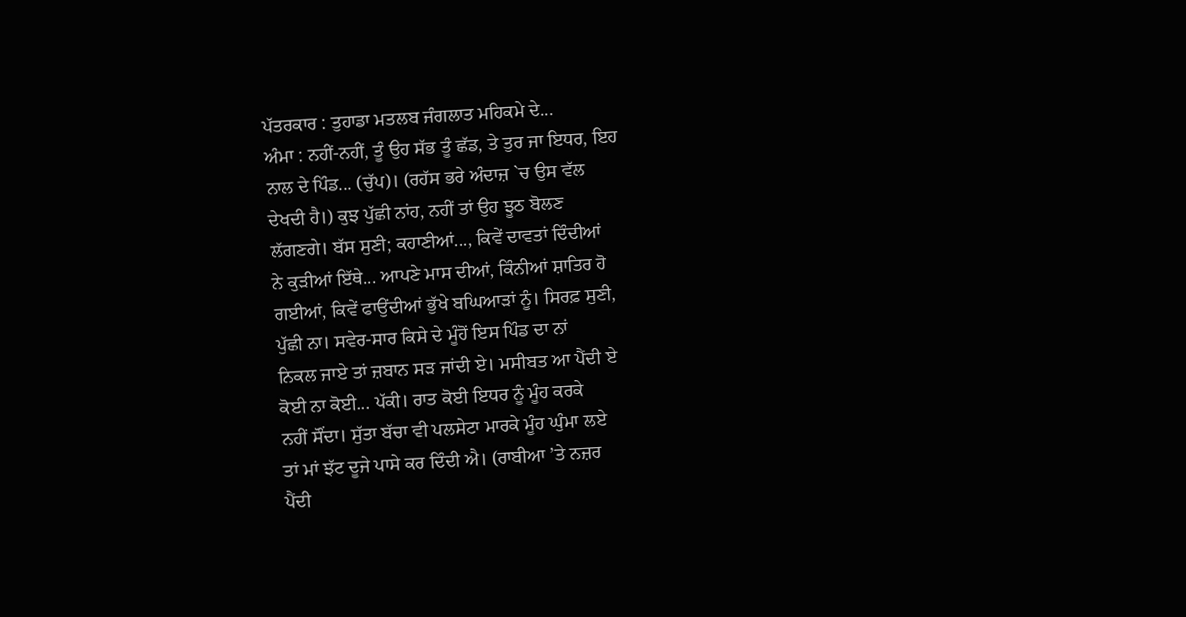ਪੱਤਰਕਾਰ : ਤੁਹਾਡਾ ਮਤਲਬ ਜੰਗਲਾਤ ਮਹਿਕਮੇ ਦੇ...
ਅੰਮਾ : ਨਹੀਂ-ਨਹੀਂ, ਤੂੰ ਉਹ ਸੱਭ ਤੂੰ ਛੱਡ, ਤੇ ਤੁਰ ਜਾ ਇਧਰ, ਇਹ
ਨਾਲ ਦੇ ਪਿੰਡ... (ਚੁੱਪ)। (ਰਹੱਸ ਭਰੇ ਅੰਦਾਜ਼ `ਚ ਉਸ ਵੱਲ
ਦੇਖਦੀ ਹੈ।) ਕੁਝ ਪੁੱਛੀ ਨਾਂਹ, ਨਹੀਂ ਤਾਂ ਉਹ ਝੂਠ ਬੋਲਣ
ਲੱਗਣਗੇ। ਬੱਸ ਸੁਣੀ; ਕਹਾਣੀਆਂ..., ਕਿਵੇਂ ਦਾਵਤਾਂ ਦਿੰਦੀਆਂ
ਨੇ ਕੁੜੀਆਂ ਇੱਥੇ... ਆਪਣੇ ਮਾਸ ਦੀਆਂ, ਕਿੰਨੀਆਂ ਸ਼ਾਤਿਰ ਹੋ
ਗਈਆਂ, ਕਿਵੇਂ ਫਾਉਂਦੀਆਂ ਭੁੱਖੇ ਬਘਿਆੜਾਂ ਨੂੰ। ਸਿਰਫ਼ ਸੁਣੀ,
ਪੁੱਛੀ ਨਾ। ਸਵੇਰ-ਸਾਰ ਕਿਸੇ ਦੇ ਮੂੰਹੋਂ ਇਸ ਪਿੰਡ ਦਾ ਨਾਂ
ਨਿਕਲ ਜਾਏ ਤਾਂ ਜ਼ਬਾਨ ਸੜ ਜਾਂਦੀ ਏ। ਮਸੀਬਤ ਆ ਪੈਂਦੀ ਏ
ਕੋਈ ਨਾ ਕੋਈ... ਪੱਕੀ। ਰਾਤ ਕੋਈ ਇਧਰ ਨੂੰ ਮੂੰਹ ਕਰਕੇ
ਨਹੀਂ ਸੌਂਦਾ। ਸੁੱਤਾ ਬੱਚਾ ਵੀ ਪਲਸੇਟਾ ਮਾਰਕੇ ਮੂੰਹ ਘੁੰਮਾ ਲਏ
ਤਾਂ ਮਾਂ ਝੱਟ ਦੂਜੇ ਪਾਸੇ ਕਰ ਦਿੰਦੀ ਐ। (ਰਾਬੀਆ ’ਤੇ ਨਜ਼ਰ
ਪੈਂਦੀ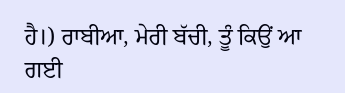ਹੈ।) ਰਾਬੀਆ, ਮੇਰੀ ਬੱਚੀ, ਤੂੰ ਕਿਉਂ ਆ ਗਈ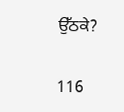ਉੱਠਕੇ?

116